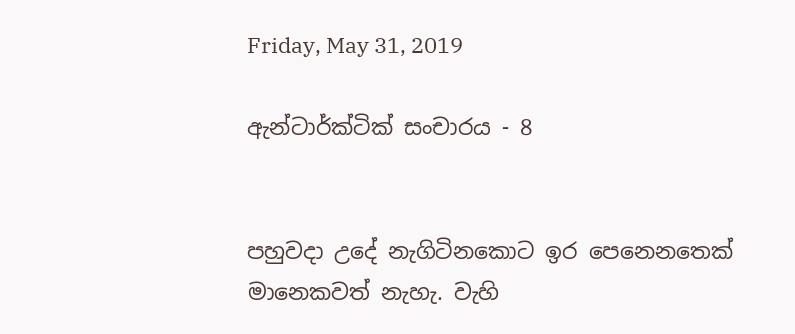Friday, May 31, 2019

ඇන්ටාර්ක්ටික් සංචාරය - 8


පහුවදා උදේ නැගිටිනකොට ඉර පෙනෙනතෙක් මානෙකවත් නැහැ. වැහි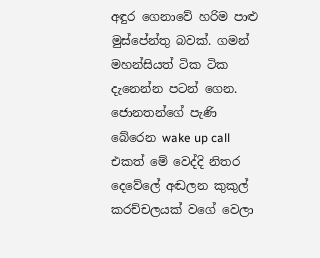අඳුර ගෙනාවේ හරිම පාළු මුස්පේන්තු බවක්. ගමන් මහන්සියත් ටික ටික දැනෙන්න පටන් ගෙන. ජොනතන්ගේ පැණි බේරෙන wake up call එකත් මේ වෙද්දි නිතර දෙවේලේ අඬලන කුකුල් කරච්චලයක් වගේ වෙලා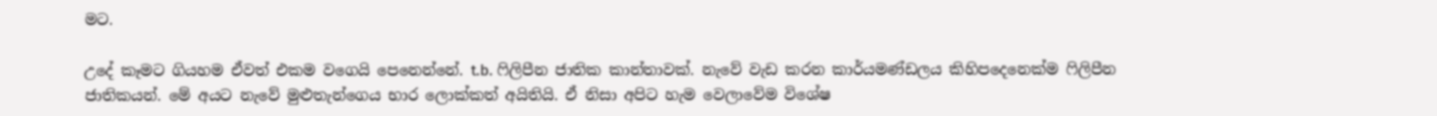මට.

උදේ කෑමට ගියහම ඒවත් එකම වගෙයි පෙනෙන්නේ. t.b. ෆිලිපීන ජාතික කාන්තාවක්. නැවේ වැඩ කරන කාර්යමණ්ඩලය කිහිපදෙනෙක්ම ෆිලිපීන ජාතිකයන්. මේ අයට නැවේ මුළුතැන්ගෙය භාර ලොක්කත් අයිතියි. ඒ නිසා අපිට හැම වෙලාවේම විශේෂ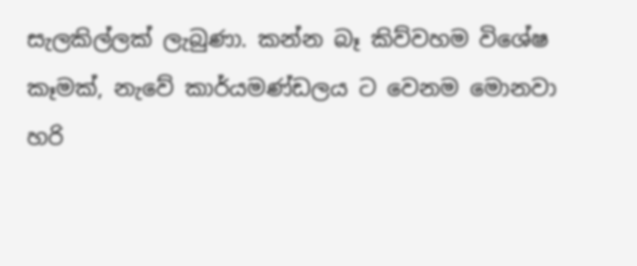සැලකිල්ලක් ලැබුණා. කන්න බෑ කිව්වහම විශේෂ කෑමක්, නැවේ කාර්යමණ්ඩලය ට වෙනම මොනවා හරි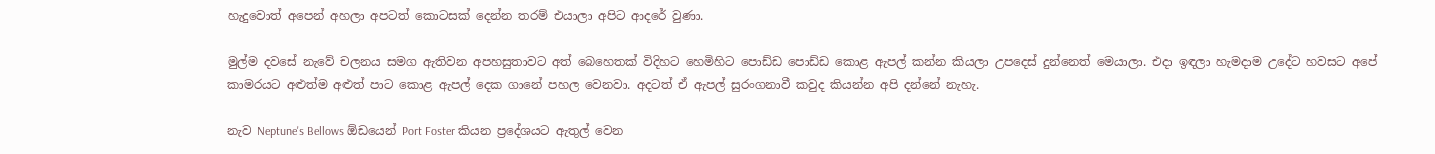හැදුවොත් අපෙන් අහලා අපටත් කොටසක් දෙන්න තරම් එයාලා අපිට ආදරේ වුණා.

මුල්ම දවසේ නැවේ චලනය සමග ඇතිවන අපහසුතාවට අත් බෙහෙතක් විදිහට හෙමිහිට පොඩ්ඩ පොඩ්ඩ කොළ ඇපල් කන්න කියලා උපදෙස් දුන්නෙත් මෙයාලා. එදා ඉඳලා හැමදාම උදේට හවසට අපේ කාමරයට අළුත්ම අළුත් පාට කොළ ඇපල් දෙක ගානේ පහල වෙනවා. අදටත් ඒ ඇපල් සුරංගනාවී කවුද කියන්න අපි දන්නේ නැහැ.

නැව Neptune's Bellows ඕඩයෙන් Port Foster කියන ප්‍රදේශයට ඇතුල් වෙන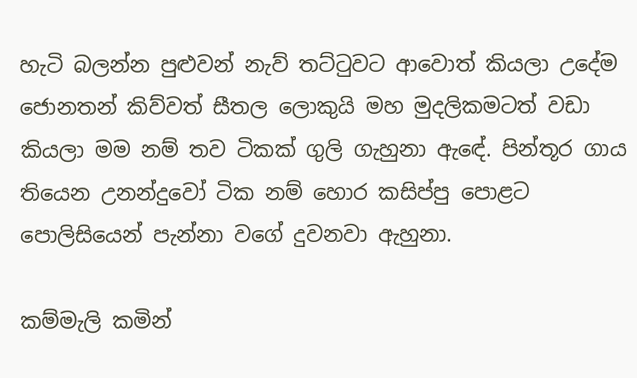හැටි බලන්න පුළුවන් නැව් තට්ටුවට ආවොත් කියලා උදේම ජොනතන් කිව්වත් සීතල ලොකුයි මහ මුදලිකමටත් වඩා කියලා මම නම් තව ටිකක් ගුලි ගැහුනා ඇඳේ. පින්තූර ගාය තියෙන උනන්දුවෝ ටික නම් හොර කසිප්පු පොළට පොලිසියෙන් පැන්නා වගේ දුවනවා ඇහුනා.

කම්මැලි කමින්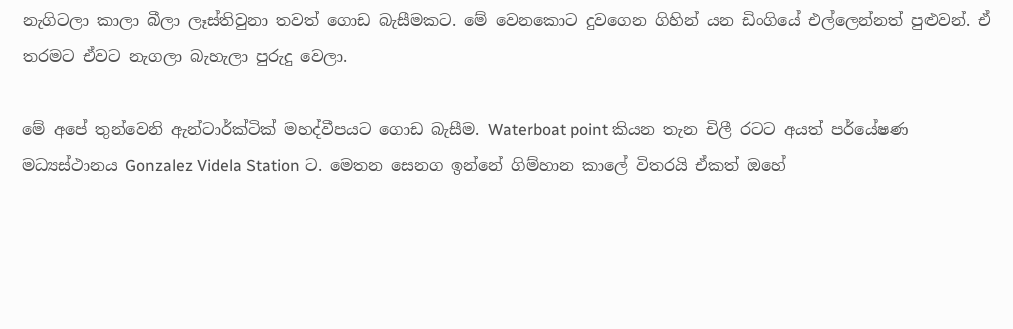නැගිටලා කාලා බීලා ලෑස්තිවුනා තවත් ගොඩ බැසීමකට. මේ වෙනකොට දුවගෙන ගිහින් යන ඩිංගියේ එල්ලෙන්නත් පුළුවන්. ඒ තරමට ඒවට නැගලා බැහැලා පුරුදු වෙලා.

මේ අපේ තුන්වෙනි ඇන්ටාර්ක්ටික් මහද්වීපයට ගොඩ බැසීම. Waterboat point කියන තැන චිලී රටට අයත් පර්යේෂණ මධ්‍යස්ථානය Gonzalez Videla Station ට. මෙතන සෙනග ඉන්නේ ගිම්හාන කාලේ විතරයි ඒකත් ඔහේ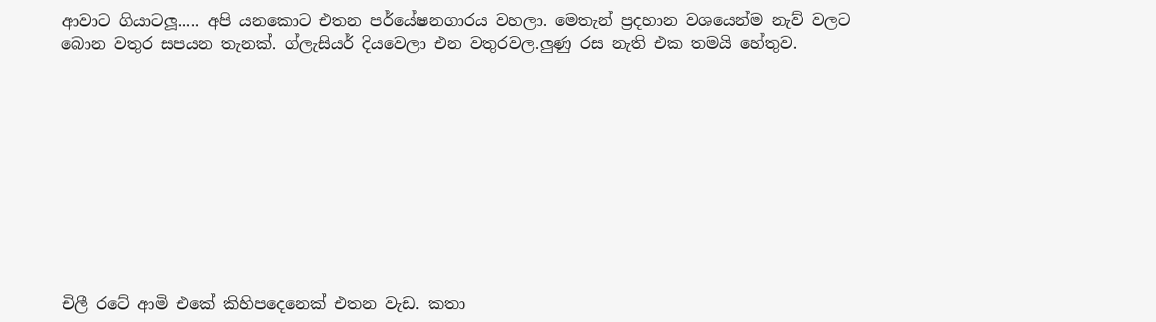ආවාට ගියාටලූ..... අපි යනකොට එතන පර්යේෂනගාරය වහලා. මෙතැන් ප්‍රදහාන වශයෙන්ම නැව් වලට බොන වතුර සපයන තැනක්. ග්ලැසියර් දියවෙලා එන වතුරවල.ලුණු රස නැති එක තමයි හේතුව.










චිලී රටේ ආමි එකේ කිහිපදෙනෙක් එතන වැඩ. කතා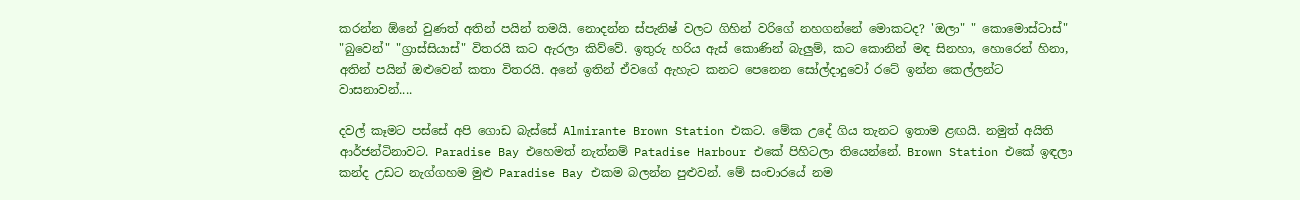කරන්න ඕනේ වුණත් අතින් පයින් තමයි. නොදන්න ස්පැනිෂ් වලට ගිහින් වරිගේ නහගන්නේ මොකටද? 'ඔලා" " කොමොස්ටාස්" "බුවෙන්" "ග්‍රාස්සියාස්" විතරයි කට ඇරලා කිව්වේ. ඉතුරු හරිය ඇස් කොණින් බැලුම්, කට කොනින් මඳ සිනහා, හොරෙන් හිනා, අතින් පයින් ඔළුවෙන් කතා විතරයි. අනේ ඉතින් ඒවගේ ඇහැට කනට පෙනෙන සෝල්දාදුවෝ රටේ ඉන්න කෙල්ලන්ට වාසනාවන්....

දවල් කෑමට පස්සේ අපි ගොඩ බැස්සේ Almirante Brown Station එකට. මේක උදේ ගිය තැනට ඉතාම ළඟයි. නමුත් අයිති ආර්ජන්ටිනාවට. Paradise Bay එහෙමත් නැත්නම් Patadise Harbour එකේ පිහිටලා තියෙන්නේ. Brown Station එකේ ඉඳලා කන්ද උඩට නැග්ගහම මුළු Paradise Bay එකම බලන්න පුළුවන්. මේ සංචාරයේ නම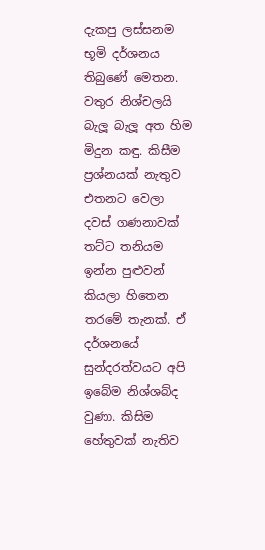දැකපු ලස්සනම භූමි දර්ශනය තිබුණේ මෙතන. වතුර නිශ්චලයි බැලූ බැලූ අත හිම මිදුන කඳු. කිසීම ප්‍රශ්නයක් නැතුව එතනට වෙලා දවස් ගණනාවක් තට්ට තනියම ඉන්න පුළුවන් කියලා හිතෙන තරමේ තැනක්. ඒ දර්ශනයේ සුන්දරත්වයට අපි ඉබේම නිශ්ශබ්ද වුණා. කිසිම හේතුවක් නැතිව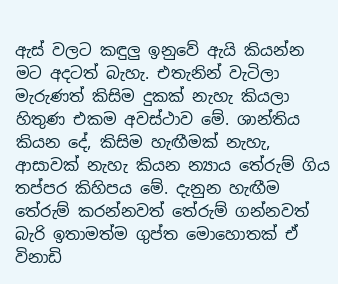ඇස් වලට කඳුලු ඉනුවේ ඇයි කියන්න මට අදටත් බැහැ. එතැනින් වැටිලා මැරුණත් කිසිම දුකක් නැහැ කියලා හිතුණ එකම අවස්ථාව මේ. ශාන්තිය කියන දේ, කිසිම හැඟීමක් නැහැ, ආසාවක් නැහැ කියන න්‍යාය තේරුම් ගිය තප්පර කිහිපය මේ. දැනුන හැඟීම තේරුම් කරන්නවත් තේරුම් ගන්නවත් බැරි ඉතාමත්ම ගුප්ත මොහොතක් ඒ විනාඩි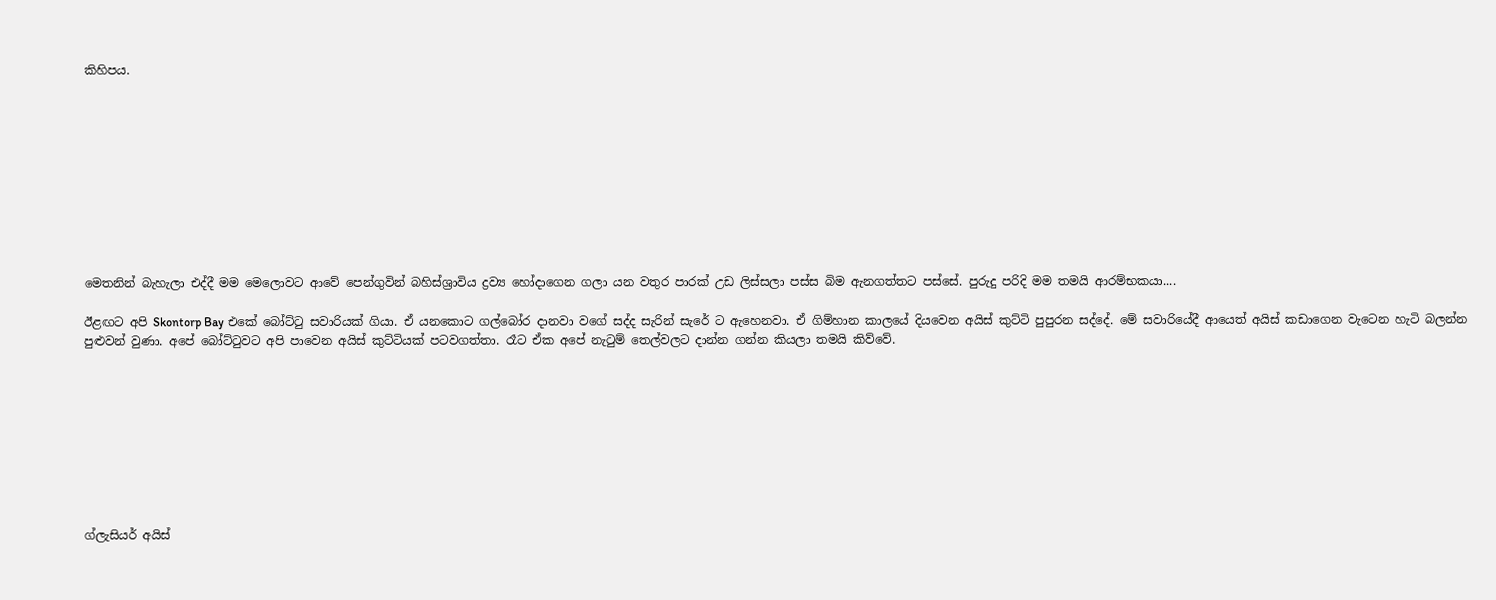කිහිපය.










මෙතනින් බැහැලා එද්දී මම මෙලොවට ආවේ පෙන්ගුවින් බහිස්ශ්‍රාවිය ද්‍රව්‍ය හෝදාගෙන ගලා යන වතුර පාරක් උඩ ලිස්සලා පස්ස බිම ඇනගත්තට පස්සේ. පුරුදු පරිදි මම තමයි ආරම්භකයා....

ඊළඟට අපි Skontorp Bay එකේ බෝට්ටු සවාරියක් ගියා. ඒ යනකොට ගල්බෝර දානවා වගේ සද්ද සැරින් සැරේ ට ඇහෙනවා. ඒ ගිම්හාන කාලයේ දියවෙන අයිස් කුට්ටි පුපුරන සද්දේ. මේ සවාරියේදී ආයෙත් අයිස් කඩාගෙන වැටෙන හැටි බලන්න පුළුවන් වුණා. අපේ බෝට්ටුවට අපි පාවෙන අයිස් කුට්ටියක් පටවගත්තා. රෑට ඒක අපේ නැටුම් තෙල්වලට දාන්න ගන්න කියලා තමයි කිව්වේ.









ග්ලැසියර් අයිස්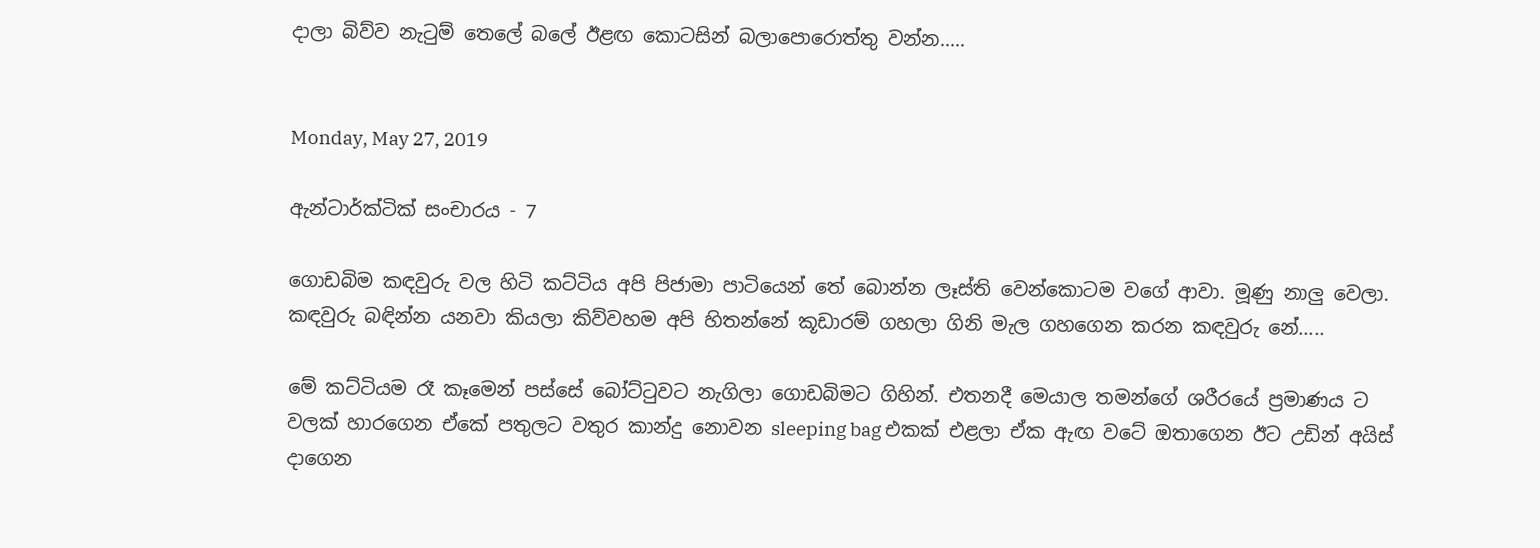දාලා බිව්ව නැටුම් තෙලේ බලේ ඊළඟ කොටසින් බලාපොරොත්තු වන්න.....


Monday, May 27, 2019

ඇන්ටාර්ක්ටික් සංචාරය - 7

ගොඩබිම කඳවුරු වල හිටි කට්ටිය අපි පිජාමා පාටියෙන් තේ බොන්න ලෑස්ති වෙන්කොටම වගේ ආවා. මූණු නාලු වෙලා. කඳවුරු බඳින්න යනවා කියලා කිව්වහම අපි හිතන්නේ කූඩාරම් ගහලා ගිනි මැල ගහගෙන කරන කඳවුරු නේ.....

මේ කට්ටියම රෑ කෑමෙන් පස්සේ බෝට්ටුවට නැගිලා ගොඩබිමට ගිහින්. එතනදී මෙයාල තමන්ගේ ශරීරයේ ප්‍රමාණය ට වලක් හාරගෙන ඒකේ පතුලට වතුර කාන්දු නොවන sleeping bag එකක් එළලා ඒක ඇඟ වටේ ඔතාගෙන ඊට උඩින් අයිස් දාගෙන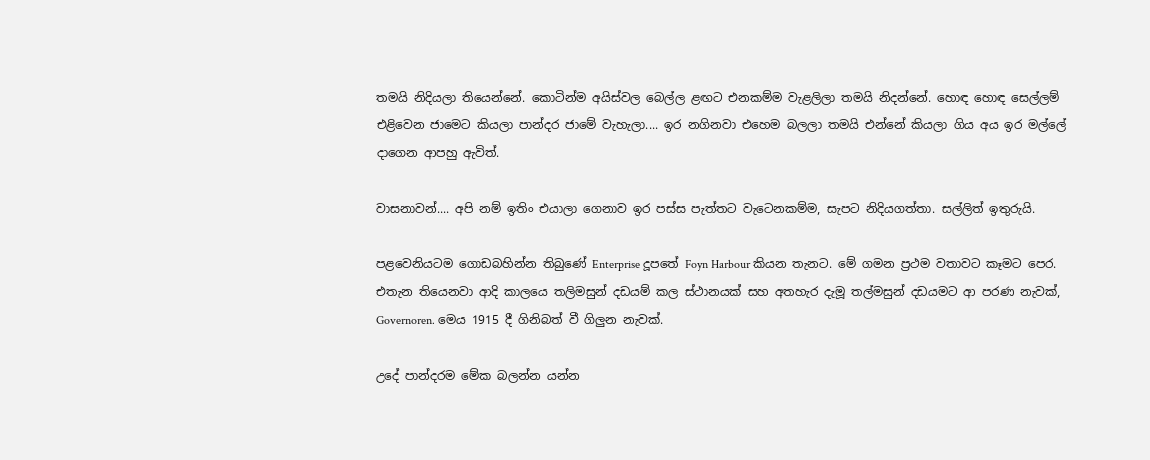තමයි නිදියලා තියෙන්නේ. කොටින්ම අයිස්වල බෙල්ල ළඟට එනකම්ම වැළලිලා තමයි නිදන්නේ. හොඳ හොඳ සෙල්ලම් එළිවෙන ජාමෙට කියලා පාන්දර ජාමේ වැහැලා.... ඉර නගිනවා එහෙම බලලා තමයි එන්නේ කියලා ගිය අය ඉර මල්ලේ දාගෙන ආපහු ඇවිත්.

වාසනාවන්.... අපි නම් ඉතිං එයාලා ගෙනාව ඉර පස්ස පැත්තට වැටෙනකම්ම, සැපට නිදියගත්තා. සල්ලිත් ඉතුරුයි.

පළවෙනියටම ගොඩබහින්න තිබුණේ Enterprise දූපතේ Foyn Harbour කියන තැනට. මේ ගමන ප්‍රථම වතාවට කෑමට පෙර. එතැන තියෙනවා ආදි කාලයෙ තලිමසුන් දඩයම් කල ස්ථානයක් සහ අතහැර දැමූ තල්මසුන් දඩයමට ආ පරණ නැවක්, Governoren. මෙය 1915 දී ගිනිබත් වී ගිලුන නැවක්.

උදේ පාන්දරම මේක බලන්න යන්න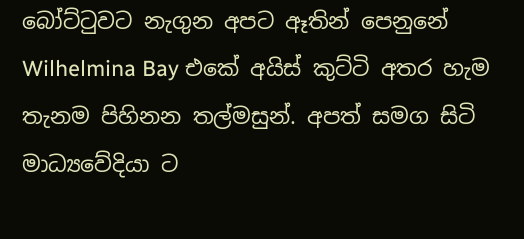බෝට්ටුවට නැගුන අපට ඈතින් පෙනුනේ Wilhelmina Bay එකේ අයිස් කුට්ටි අතර හැම තැනම පිහිනන තල්මසුන්. අපත් සමග සිටි මාධ්‍යවේදියා ට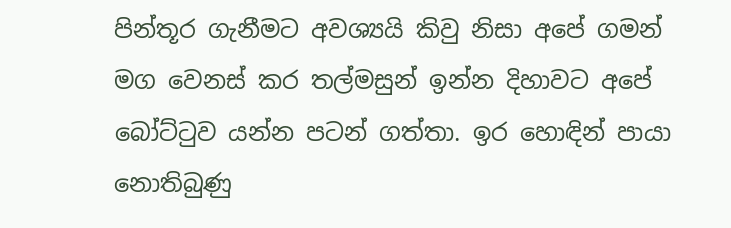පින්තූර ගැනීමට අවශ්‍යයි කිවු නිසා අපේ ගමන් මග වෙනස් කර තල්මසුන් ඉන්න දිහාවට අපේ බෝට්ටුව යන්න පටන් ගත්තා. ඉර හොඳින් පායා නොතිබුණු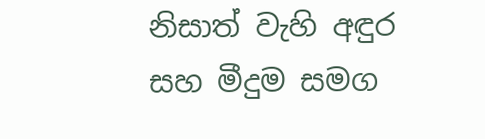නිසාත් වැහි අඳුර සහ මීදුම සමග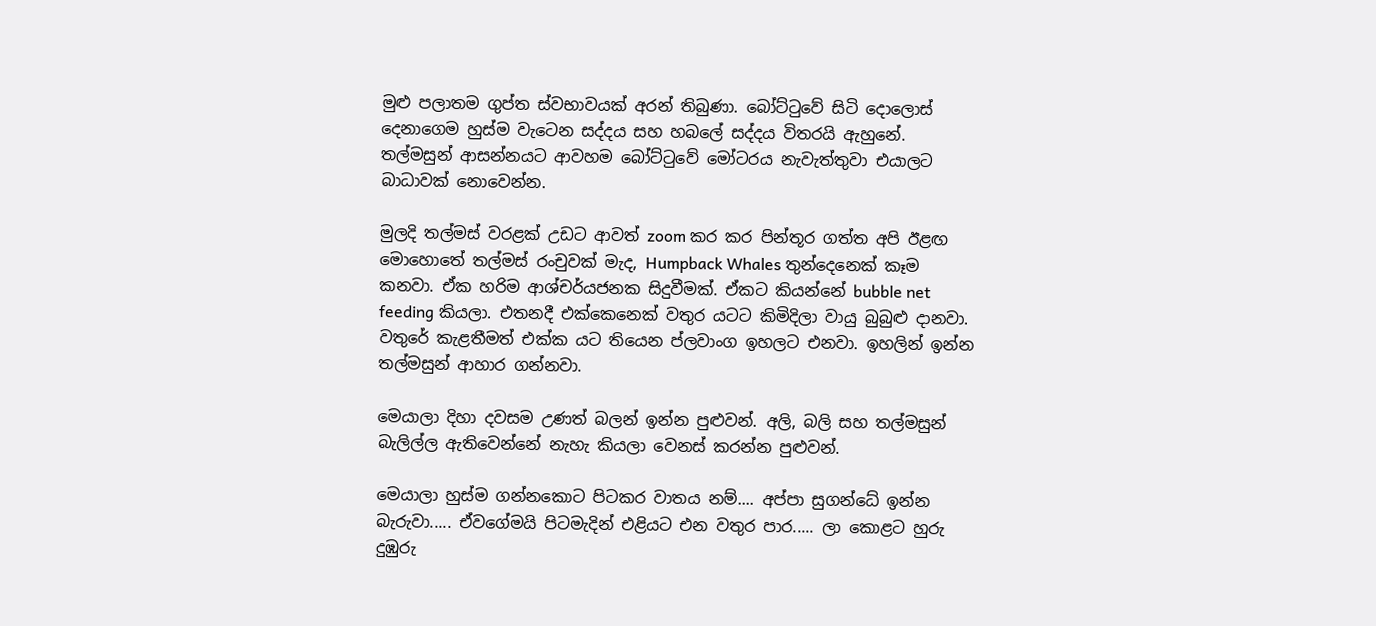මුළු පලාතම ගුප්ත ස්වභාවයක් අරන් තිබුණා. බෝට්ටුවේ සිටි දොලොස් දෙනාගෙම හුස්ම වැටෙන සද්දය සහ හබලේ සද්දය විතරයි ඇහුනේ. තල්මසුන් ආසන්නයට ආවහම බෝට්ටුවේ මෝටරය නැවැත්තුවා එයාලට බාධාවක් නොවෙන්න.

මුලදි තල්මස් වරළක් උඩට ආවත් zoom කර කර පින්තූර ගත්ත අපි ඊළඟ මොහොතේ තල්මස් රංචුවක් මැද, Humpback Whales තුන්දෙනෙක් කෑම කනවා. ඒක හරිම ආශ්චර්යජනක සිදුවීමක්. ඒකට කියන්නේ bubble net feeding කියලා. එතනදී එක්කෙනෙක් වතුර යටට කිමිදිලා වායු බුබුළු දානවා. වතුරේ කැළතීමත් එක්ක යට තියෙන ප්ලවාංග ඉහලට එනවා. ඉහලින් ඉන්න තල්මසුන් ආහාර ගන්නවා.

මෙයාලා දිහා දවසම උණත් බලන් ඉන්න පුළුවන්. අලි, බලි සහ තල්මසුන් බැලිල්ල ඇතිවෙන්නේ නැහැ කියලා වෙනස් කරන්න පුළුවන්.

මෙයාලා හුස්ම ගන්නකොට පිටකර වාතය නම්.... අප්පා සුගන්ධේ ඉන්න බැරුවා..... ඒවගේමයි පිටමැදින් එළියට එන වතුර පාර..... ලා කොළට හුරු දුඹුරු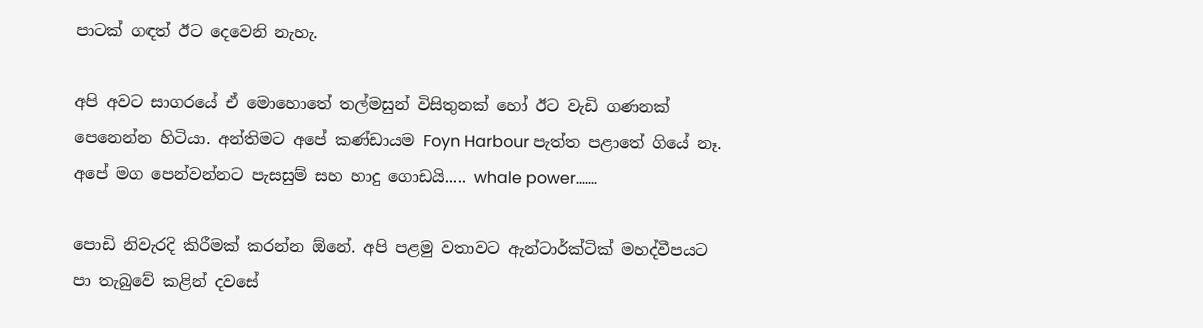පාටක් ගඳත් ඊට දෙවෙනි නැහැ.

අපි අවට සාගරයේ ඒ මොහොතේ තල්මසුන් විසිතුනක් හෝ ඊට වැඩි ගණනක් පෙනෙන්න හිටියා. අන්තිමට අපේ කණ්ඩායම Foyn Harbour පැත්ත පළාතේ ගියේ නෑ. අපේ මග පෙන්වන්නට පැසසුම් සහ හාදු ගොඩයි..... whale power.......

පොඩි නිවැරදි කිරීමක් කරන්න ඕනේ. අපි පළමු වතාවට ඇන්ටාර්ක්ටික් මහද්වීපයට පා තැබුවේ කළින් දවසේ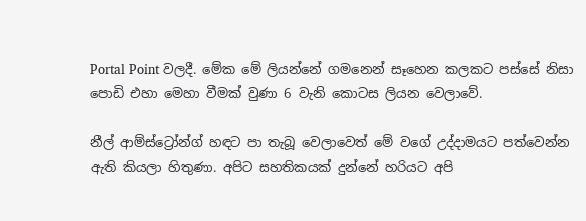Portal Point වලදී. මේක මේ ලියන්නේ ගමනෙන් සෑහෙන කලකට පස්සේ නිසා පොඩි එහා මෙහා වීමක් වුණා 6 වැනි කොටස ලියන වෙලාවේ.

නීල් ආම්ස්ට්‍රෝන්ග් හඳට පා තැබූ වෙලාවෙත් මේ වගේ උද්දාමයට පත්වෙන්න ඇති කියලා හිතුණා. අපිට සහතිකයක් දුන්නේ හරියට අපි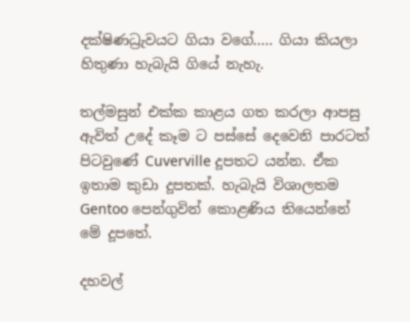දක්ෂිණධ්‍රැවයට ගියා වගේ..... ගියා කියලා හිතුණා හැබැයි ගියේ නැහැ.

තල්මසුන් එක්ක කාළය ගත කරලා ආපසු ඇවිත් උදේ කෑම ට පස්සේ දෙවෙනි පාරටත් පිටවුණේ Cuverville දූපතට යන්න. ඒක ඉතාම කුඩා දූපතක්. හැබැයි විශාලතම Gentoo පෙන්ගුවින් කොළණිය තියෙන්නේ මේ දූපතේ.

දහවල්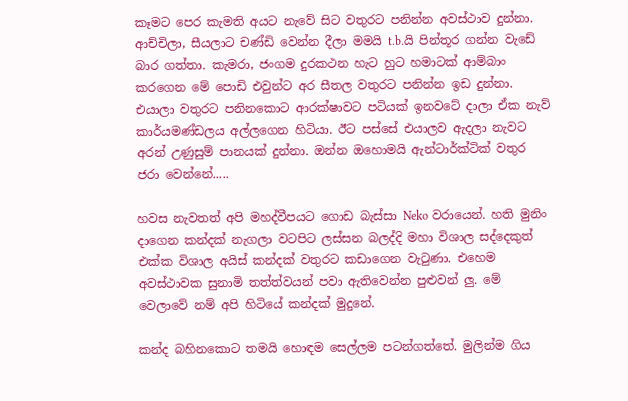කෑමට පෙර කැමති අයට නැවේ සිට වතුරට පනින්න අවස්ථාව දුන්නා. ආච්චිලා, සීයලාට චණ්ඩි වෙන්න දීලා මමයි t.b.යි පින්තූර ගන්න වැඩේ බාර ගත්තා. කැමරා, ජංගම දුරකථන හැට හුට හමාටක් ආම්බාං කරගෙන මේ පොඩි එවුන්ට අර සීතල වතුරට පනින්න ඉඩ දුන්නා. එයාලා වතුරට පනිනකොට ආරක්ෂාවට පටියක් ඉනවටේ දාලා ඒක නැව් කාර්යමණ්ඩලය අල්ලගෙන හිටියා. ඊට පස්සේ එයාලව ඇදලා නැවට අරන් උණුසුම් පානයක් දුන්නා. ඔන්න ඔහොමයි ඇන්ටාර්ක්ටික් වතුර ජරා වෙන්නේ.....

හවස නැවතත් අපි මහද්වීපයට ගොඩ බැස්සා Neko වරායෙන්. හති මුනිං දාගෙන කන්දක් නැගලා වටපිට ලස්සන බලද්දි මහා විශාල සද්දෙකුත් එක්ක විශාල අයිස් කන්දක් වතුරට කඩාගෙන වැටුණා. එහෙම අවස්ථාවක සුනාමි තත්ත්වයන් පවා ඇතිවෙන්න පුළුවන් ලු. මේ වෙලාවේ නම් අපි හිටියේ කන්දක් මුදුනේ.

කන්ද බහිනකොට තමයි හොඳම සෙල්ලම පටන්ගත්තේ. මුලින්ම ගිය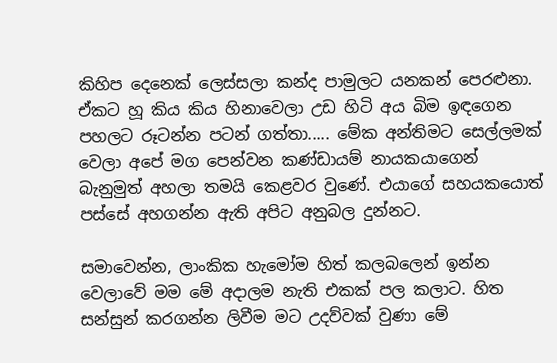කිහිප දෙනෙක් ලෙස්සලා කන්ද පාමුලට යනකන් පෙරළුනා. ඒකට හූ කිය කිය හිනාවෙලා උඩ හිටි අය බිම ඉඳගෙන පහලට රූටන්න පටන් ගත්තා..... මේක අන්තිමට සෙල්ලමක් වෙලා අපේ මග පෙන්වන කණ්ඩායම් නායකයාගෙන් බැනුමුත් අහලා තමයි කෙළවර වුණේ. එයාගේ සහයකයොත් පස්සේ අහගන්න ඇති අපිට අනුබල දුන්නට.

සමාවෙන්න, ලාංකික හැමෝම හිත් කලබලෙන් ඉන්න වෙලාවේ මම මේ අදාලම නැති එකක් පල කලාට. හිත සන්සුන් කරගන්න ලිවීම මට උදව්වක් වුණා මේ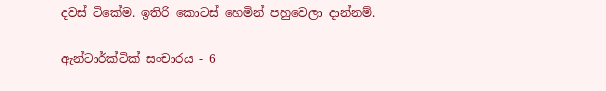දවස් ටිකේම. ඉතිරි කොටස් හෙමින් පහුවෙලා දාන්නම්.

ඇන්ටාර්ක්ටික් සංචාරය - 6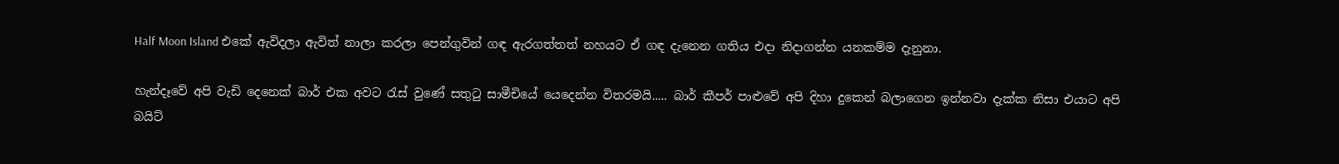Half Moon Island එකේ ඇවිදලා ඇවිත් නාලා කරලා පෙන්ගුවින් ගඳ ඇරගත්තත් නහයට ඒ ගඳ දැනෙන ගතිය එදා නිදාගන්න යනකම්ම දැනුනා.

හැන්දෑවේ අපි වැඩි දෙනෙක් බාර් එක අවට රැස් වුණේ සතුටු සාමීචියේ යෙදෙන්න විතරමයි..... බාර් කීපර් පාළුවේ අපි දිහා දුකෙන් බලාගෙන ඉන්නවා දැක්ක නිසා එයාට අපි බයිට්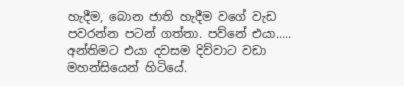හැදීම, බොන ජාති හැදීම වගේ වැඩ පවරන්න පටන් ගත්තා. පව්නේ එයා..... අන්තිමට එයා දවසම දිව්වාට වඩා මහන්සියෙන් හිටියේ.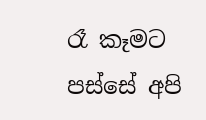රෑ කෑමට පස්සේ අපි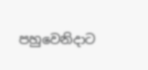පහුවෙනිදාට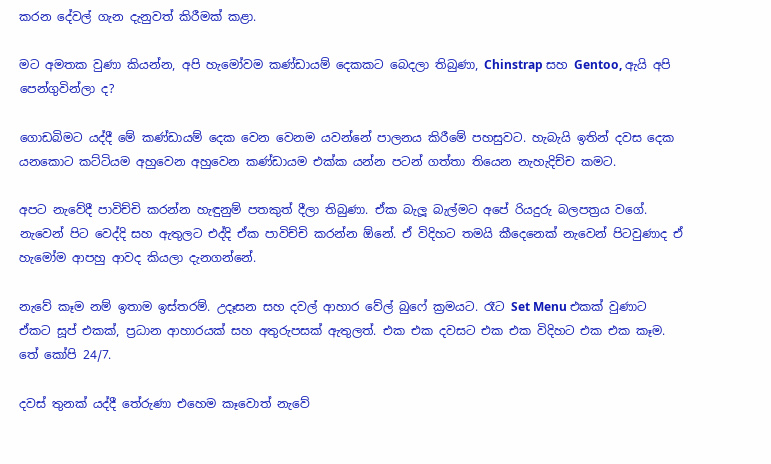කරන දේවල් ගැන දැනුවත් කිරීමක් කළා.

මට අමතක වුණා කියන්න, අපි හැමෝවම කණ්ඩායම් දෙකකට බෙදලා තිබුණා, Chinstrap සහ Gentoo, ඇයි අපි පෙන්ගුවින්ලා ද?

ගොඩබිමට යද්දී මේ කණ්ඩායම් දෙක වෙන වෙනම යවන්නේ පාලනය කිරීමේ පහසුවට. හැබැයි ඉතින් දවස දෙක යනකොට කට්ටියම අහුවෙන අහුවෙන කණ්ඩායම එක්ක යන්න පටන් ගත්තා තියෙන නැහැදිච්ච කමට.

අපට නැවේදී පාවිච්චි කරන්න හැඳුනුම් පතකුත් දීලා තිබුණා. ඒක බැලූ බැල්මට අපේ රියදුරු බලපත්‍රය වගේ. නැවෙන් පිට වෙද්දි සහ ඇතුලට එද්දි ඒක පාවිච්චි කරන්න ඕනේ. ඒ විදිහට තමයි කීදෙනෙක් නැවෙන් පිටවුණාද ඒ හැමෝම ආපහු ආවද කියලා දැනගන්නේ.

නැවේ කෑම නම් ඉතාම ඉස්තරම්. උදෑසන සහ දවල් ආහාර වේල් බුෆේ ක්‍රමයට. රෑට Set Menu එකක් වුණාට ඒකට සූප් එකක්, ප්‍රධාන ආහාරයක් සහ අතුරුපසක් ඇතුලත්. එක එක දවසට එක එක විදිහට එක එක කෑම. තේ කෝපි 24/7.

දවස් තුනක් යද්දී තේරුණා එහෙම කෑවොත් නැවේ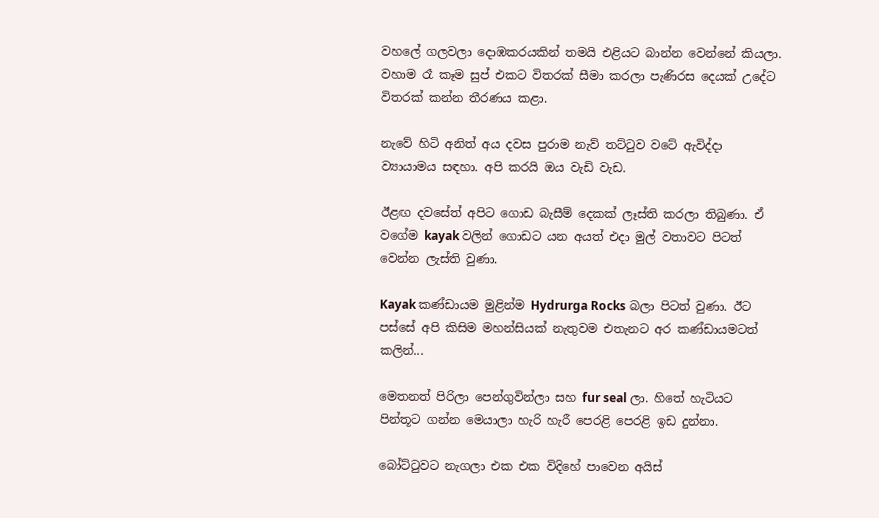වහලේ ගලවලා දොඹකරයකින් තමයි එළියට බාන්න වෙන්නේ කියලා. වහාම රෑ කෑම සුප් එකට විතරක් සීමා කරලා පැණිරස දෙයක් උදේට විතරක් කන්න තීරණය කළා.

නැවේ හිටි අනිත් අය දවස පුරාම නැව් තට්ටුව වටේ ඇවිද්දා ව්‍යායාමය සඳහා. අපි කරයි ඔය වැඩි වැඩ.

ඊළඟ දවසේත් අපිට ගොඩ බැසීම් දෙකක් ලෑස්ති කරලා තිබුණා. ඒ වගේම kayak වලින් ගොඩට යන අයත් එදා මුල් වතාවට පිටත් වෙන්න ලැස්ති වුණා.

Kayak කණ්ඩායම මුළින්ම Hydrurga Rocks බලා පිටත් වුණා. ඊට පස්සේ අපි කිසිම මහන්සියක් නැතුවම එතැනට අර කණ්ඩායමටත් කලින්...

මෙතනත් පිරිලා පෙන්ගුවින්ලා සහ fur seal ලා. හිතේ හැටියට පින්තූට ගන්න මෙයාලා හැරි හැරී පෙරළි පෙරළි ඉඩ දුන්නා.

බෝට්ටුවට නැගලා එක එක විදිහේ පාවෙන අයිස්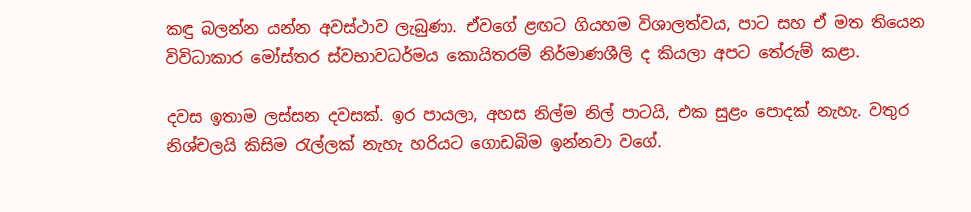කඳු බලන්න යන්න අවස්ථාව ලැබුණා. ඒවගේ ළඟට ගියහම විශාලත්වය, පාට සහ ඒ මත තියෙන විවිධාකාර මෝස්තර ස්වභාවධර්මය කොයිතරම් නිර්මාණශීලි ද කියලා අපට තේරුම් කළා.

දවස ඉතාම ලස්සන දවසක්. ඉර පායලා, අහස නිල්ම නිල් පාටයි, එක සුළං පොදක් නැහැ. වතුර නිශ්චලයි කිසිම රැල්ලක් නැහැ හරියට ගොඩබිම ඉන්නවා වගේ.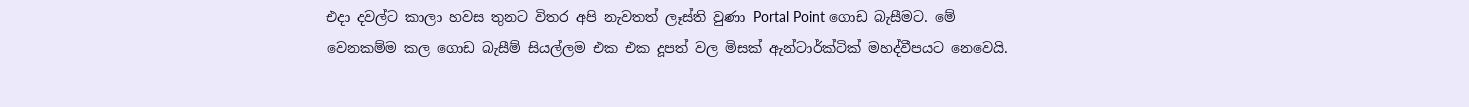එදා දවල්ට කාලා හවස තුනට විතර අපි නැවතත් ලෑස්ති වුණා Portal Point ගොඩ බැසීමට. මේ වෙනකම්ම කල ගොඩ බැසීම් සියල්ලම එක එක දූපත් වල මිසක් ඇන්ටාර්ක්ටික් මහද්වීපයට නෙවෙයි.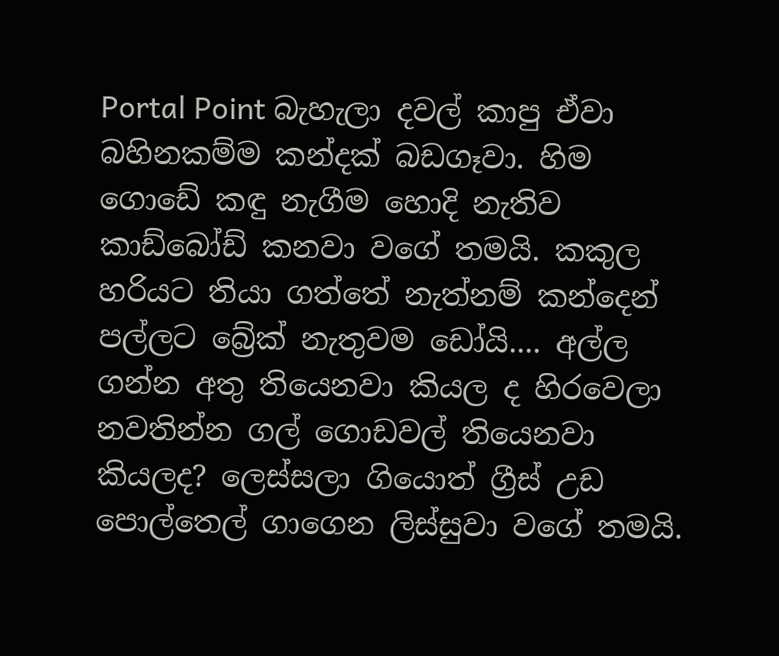Portal Point බැහැලා දවල් කාපු ඒවා බහිනකම්ම කන්දක් බඩගෑවා. හිම ගොඩේ කඳු නැගීම හොදි නැතිව කාඩ්බෝඩ් කනවා වගේ තමයි. කකුල හරියට තියා ගත්තේ නැත්නම් කන්දෙන් පල්ලට බ්‍රේක් නැතුවම ඩෝයි.... අල්ල ගන්න අතු තියෙනවා කියල ද හිරවෙලා නවතින්න ගල් ගොඩවල් තියෙනවා කියලද? ලෙස්සලා ගියොත් ග්‍රීස් උඩ පොල්තෙල් ගාගෙන ලිස්සුවා වගේ තමයි.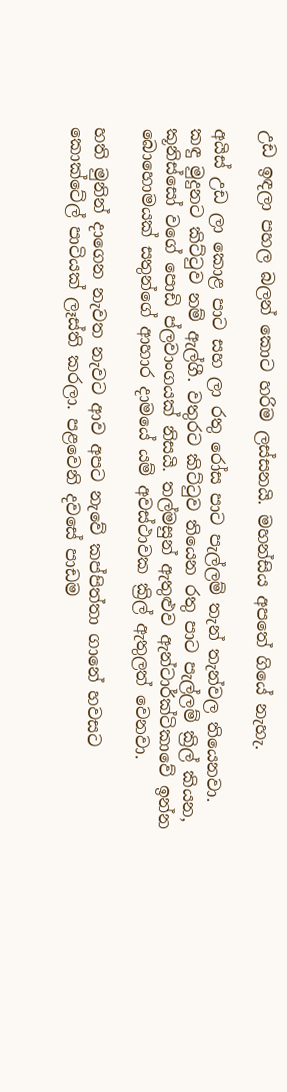උඩ ඉඳලා පහල බලන් කොට හරිම ලස්සනයි. මහන්සිය අපතේ ගියේ නැහැ.

අයිස් උඩ ලා කොළ පාට සහ ලා රතු රෝස පාට පැල්ලම් තැන් තැන්වල තියෙනවා. කඳු මුදුනට කිට්ටුව නම් ඇල්ගී. වතුරට කිට්ටුව තියෙන රතු පාට පැල්ලම් ක්‍රිල් කියන, කූනිස්සෝ වගේ පොඩි ප්ලවාංගයක් නිසයි. තල්මසුන් ඇතුළුව ඇන්ටාර්ක්ටිකාවේ ඉන්න බොහොමයක් සතුන්ගේ ආහාර දාමයේ යම් අවස්ථාවක ක්‍රිල් ඇතුලත් වෙනවා.

හති මුනින් දාගෙන නැවත නැවට ආව අපට නැවේ කප්පිත්තා ගානේ හවසට කොක්ටේල් පාටියක් ලෑස්ති කරලා. පළවෙනි දවසේ පාඩම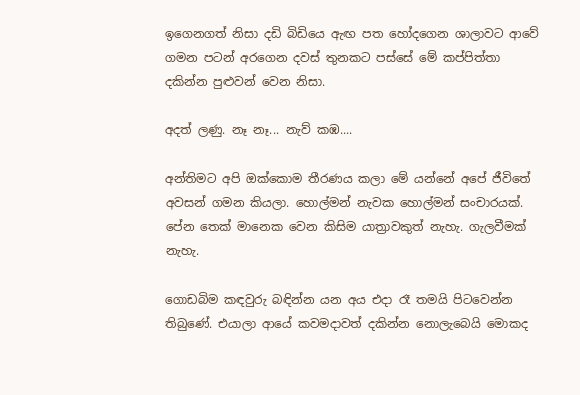ඉගෙනගත් නිසා දඩි බිඩියෙ ඇඟ පත හෝදගෙන ශාලාවට ආවේ ගමන පටන් අරගෙන දවස් තුනකට පස්සේ මේ කප්පිත්තා දකින්න පුළුවන් වෙන නිසා.

අදත් ලණු. නෑ නෑ... නැව් කඹ....

අන්තිමට අපි ඔක්කොම තීරණය කලා මේ යන්නේ අපේ ජීවිතේ අවසන් ගමන කියලා. හොල්මන් නැවක හොල්මන් සංචාරයක්. පේන තෙක් මානෙක වෙන කිසිම යාත්‍රාවකුත් නැහැ. ගැලවීමක් නැහැ.

ගොඩබිම කඳවුරු බඳින්න යන අය එදා රෑ තමයි පිටවෙන්න තිබුණේ. එයාලා ආයේ කවමදාවත් දකින්න නොලැබෙයි මොකද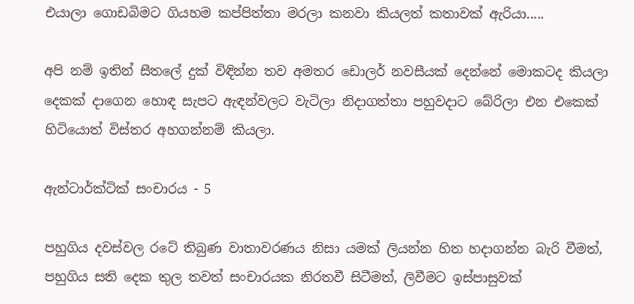එයාලා ගොඩබිමට ගියහම කප්පිත්තා මරලා කනවා කියලත් කතාවක් ඇරියා.....

අපි නම් ඉතින් සීතලේ දුක් විඳින්න තව අමතර ඩොලර් නවසීයක් දෙන්නේ මොකටද කියලා දෙකක් දාගෙන හොඳ සැපට ඇඳන්වලට වැටිලා නිදාගත්තා පහුවදාට බේරිලා එන එකෙක් හිටියොත් විස්තර අහගන්නම් කියලා.

ඇන්ටාර්ක්ටික් සංචාරය - 5

පහුගිය දවස්වල රටේ තිබුණ වාතාවරණය නිසා යමක් ලියන්න හිත හදාගන්න බැරි වීමත්, පහුගිය සති දෙක තුල තවත් සංචාරයක නිරතවී සිටීමත්, ලිවීමට ඉස්පාසුවක්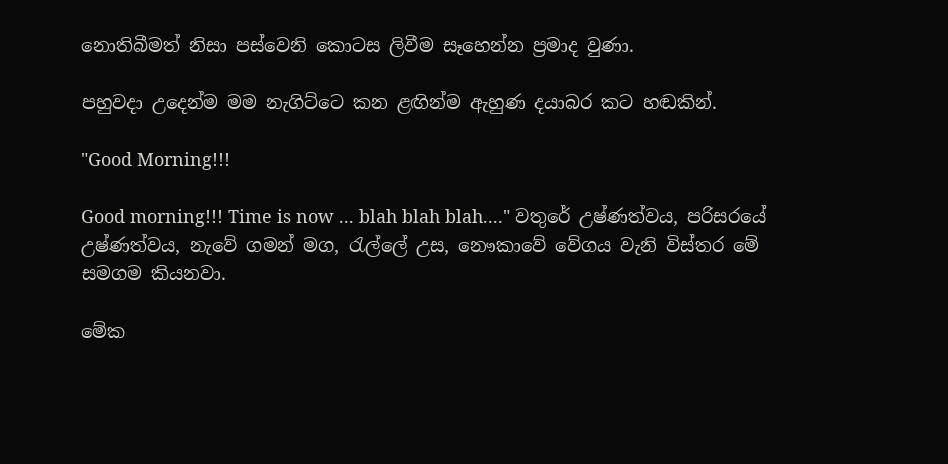නොතිබීමත් නිසා පස්වෙනි කොටස ලිවීම සෑහෙන්න ප්‍රමාද වුණා.

පහුවදා උදෙන්ම මම නැගිට්ටෙ කන ළඟින්ම ඇහුණ දයාබර කට හඬකින්.

"Good Morning!!!

Good morning!!! Time is now ... blah blah blah...." වතුරේ උෂ්ණත්වය, පරිසරයේ උෂ්ණත්වය, නැවේ ගමන් මග, රැල්ලේ උස, නෞකාවේ වේගය වැනි විස්තර මේ සමගම කියනවා.

මේක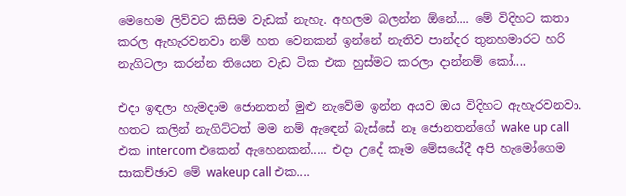මෙහෙම ලිව්වට කිසිම වැඩක් නැහැ. අහලම බලන්න ඕනේ.... මේ විදිහට කතා කරල ඇහැරවනවා නම් හත වෙනකන් ඉන්නේ නැතිව පාන්දර තුනහමාරට හරි නැගිටලා කරන්න තියෙන වැඩ ටික එක හුස්මට කරලා දාන්නම් කෝ....

එදා ඉඳලා හැමදාම ජොනතන් මුළු නැවේම ඉන්න අයව ඔය විදිහට ඇහැරවනවා. හතට කලින් නැගිට්ටත් මම නම් ඇඳෙන් බැස්සේ නෑ ජොනතන්ගේ wake up call එක intercom එකෙන් ඇහෙනකන්..... එදා උදේ කෑම මේසයේදී අපි හැමෝගෙම සාකච්ඡාව මේ wakeup call එක....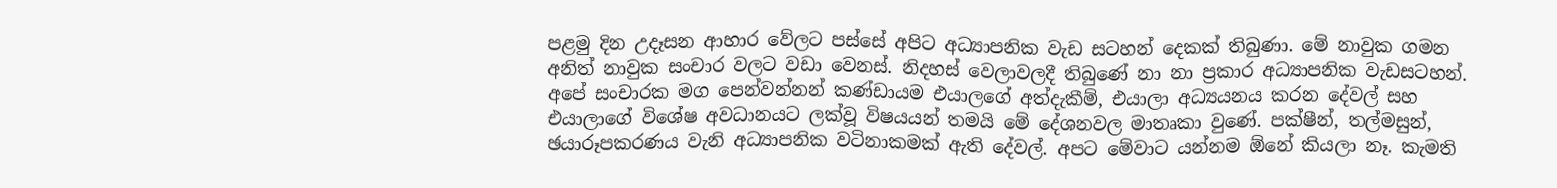පළමු දින උදෑසන ආහාර වේලට පස්සේ අපිට අධ්‍යාපනික වැඩ සටහන් දෙකක් තිබුණා. මේ නාවුක ගමන අනිත් නාවුක සංචාර වලට වඩා වෙනස්. නිදහස් වෙලාවලදී තිබුණේ නා නා ප්‍රකාර අධ්‍යාපනික වැඩසටහන්. අපේ සංචාරක මග පෙන්වන්නන් කණ්ඩායම එයාලගේ අත්දැකීම්, එයාලා අධ්‍යයනය කරන දේවල් සහ එයාලාගේ විශේෂ අවධානයට ලක්වූ විෂයයන් තමයි මේ දේශනවල මාතෘකා වුණේ. පක්ෂීන්, තල්මසුන්, ඡයාරූපකරණය වැනි අධ්‍යාපනික වටිනාකමක් ඇති දේවල්. අපට මේවාට යන්නම ඕනේ කියලා නෑ. කැමති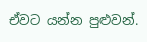ඒවට යන්න පුළුවන්.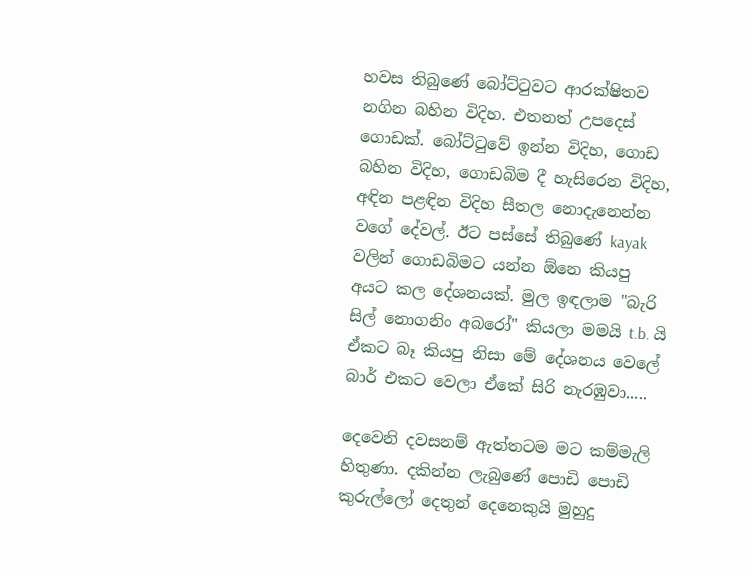හවස තිබුණේ බෝට්ටුවට ආරක්ෂිතව නගින බහින විදිහ. එතනත් උපදෙස් ගොඩක්. බෝට්ටුවේ ඉන්න විදිහ, ගොඩ බහින විදිහ, ගොඩබිම දී හැසිරෙන විදිහ, අඳින පළඳින විදිහ සීතල නොදැනෙන්න වගේ දේවල්. ඊට පස්සේ තිබුණේ kayak වලින් ගොඩබිමට යන්න ඕනෙ කියපු අයට කල දේශනයක්. මුල ඉඳලාම "බැරි සිල් නොගනිං අබරෝ" කියලා මමයි t.b. යි ඒකට බෑ කියපු නිසා මේ දේශනය වෙලේ බාර් එකට වෙලා ඒකේ සිරි නැරඹුවා.....

දෙවෙනි දවසනම් ඇත්තටම මට කම්මැලි හිතුණා. දකින්න ලැබුණේ පොඩි පොඩි කුරුල්ලෝ දෙතුන් දෙනෙකුයි මුහුදු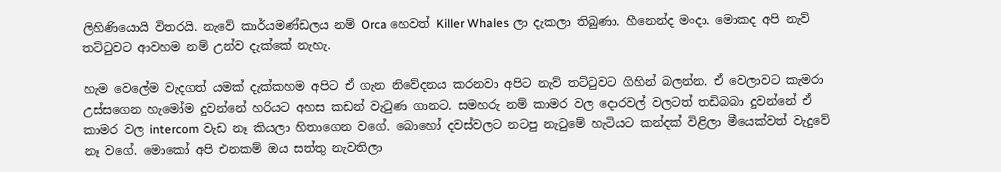ලිහිණියොයි විතරයි. නැවේ කාර්යමණ්ඩලය නම් Orca හෙවත් Killer Whales ලා දැකලා තිබුණා. හීනෙන්ද මංදා. මොකද අපි නැව් තට්ටුවට ආවහම නම් උන්ව දැක්කේ නැහැ.

හැම වෙලේම වැදගත් යමක් දැක්කහම අපිට ඒ ගැන නිවේදනය කරනවා අපිට නැව් තට්ටුවට ගිහින් බලන්න. ඒ වෙලාවට කැමරා උස්සගෙන හැමෝම දුවන්නේ හරියට අහස කඩන් වැටුණ ගානට. සමහරු නම් කාමර වල දොරවල් වලටත් තඩිබබා දුවන්නේ ඒ කාමර වල intercom වැඩ නෑ කියලා හිතාගෙන වගේ. බොහෝ දවස්වලට නටපු නැටුමේ හැටියට කන්දක් විළිලා මීයෙක්වත් වැදුවේ නෑ වගේ. මොකෝ අපි එනකම් ඔය සත්තු නැවතිලා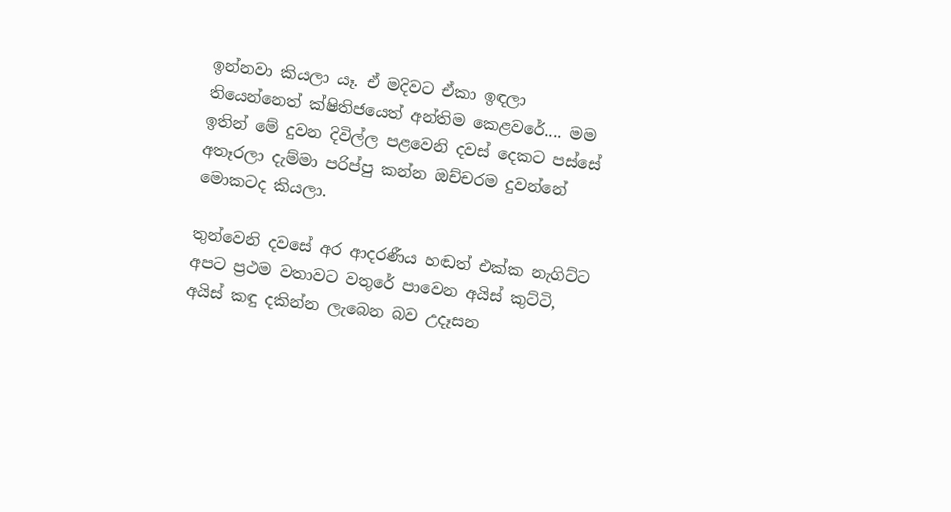ඉන්නවා කියලා යෑ. ඒ මදිවට ඒකා ඉඳලා තියෙන්නෙත් ක්ෂිතිජයෙත් අන්තිම කෙළවරේ.... මම ඉතින් මේ දුවන දිවිල්ල පළවෙනි දවස් දෙකට පස්සේ අතෑරලා දැම්මා පරිප්පු කන්න ඔච්චරම දුවන්නේ මොකටද කියලා.

තුන්වෙනි දවසේ අර ආදරණීය හඬත් එක්ක නැගිට්ට අපට ප්‍රථම වතාවට වතුරේ පාවෙන අයිස් කුට්ටි, අයිස් කඳු දකින්න ලැබෙන බව උදෑසන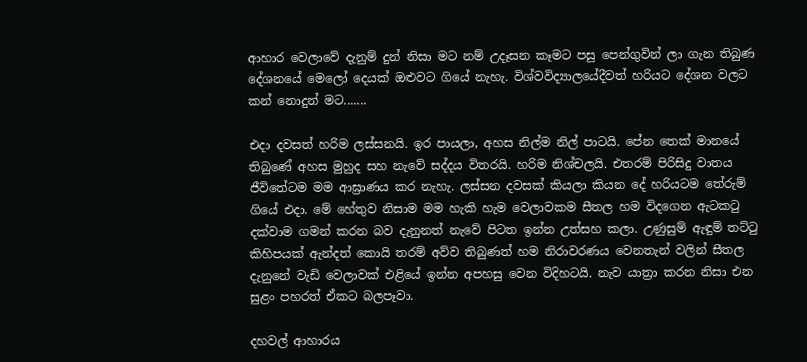ආහාර වෙලාවේ දැනුම් දුන් නිසා මට නම් උදෑසන කෑමට පසු පෙන්ගුවින් ලා ගැන තිබුණ දේශනයේ මෙලෝ දෙයක් ඔළුවට ගියේ නැහැ. විශ්වවිද්‍යාලයේදීවත් හරියට දේශන වලට කන් නොදුන් මට.......

එදා දවසත් හරිම ලස්සනයි. ඉර පායලා, අහස නිල්ම නිල් පාටයි. පේන තෙක් මානයේ තිබුණේ අහස මුහුද සහ නැවේ සද්දය විතරයි. හරිම නිශ්චලයි. එතරම් පිරිසිදු වාතය ජීවිතේටම මම ආඝ්‍රාණය කර නැහැ. ලස්සන දවසක් කියලා කියන දේ හරියටම තේරුම් ගියේ එදා. මේ හේතුව නිසාම මම හැකි හැම වෙලාවකම සීතල හම විදගෙන ඇටකටු දක්වාම ගමන් කරන බව දැනුනත් නැවේ පිටත ඉන්න උත්සහ කලා. උණුසුම් ඇඳුම් තට්ටු කිහිපයක් ඇන්දත් කොයි තරම් අව්ව තිබුණත් හම නිරාවරණය වෙනතැන් වලින් සීතල දැනුනේ වැඩි වෙලාවක් එළියේ ඉන්න අපහසු වෙන විදිහටයි. නැව යාත්‍රා කරන නිසා එන සුළං පහරත් ඒකට බලපෑවා.

දහවල් ආහාරය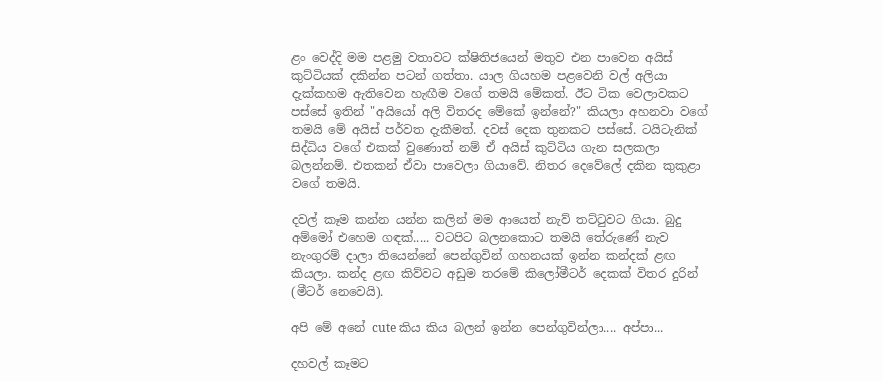ළං වෙද්දි මම පළමු වතාවට ක්ෂිතිජයෙන් මතුව එන පාවෙන අයිස් කුට්ටියක් දකින්න පටන් ගත්තා. යාල ගියහම පළවෙනි වල් අලියා දැක්කහම ඇතිවෙන හැඟීම වගේ තමයි මේකත්. ඊට ටික වෙලාවකට පස්සේ ඉතින් "අයියෝ අලි විතරද මේකේ ඉන්නේ?" කියලා අහනවා වගේ තමයි මේ අයිස් පර්වත දැකීමත්. දවස් දෙක තුනකට පස්සේ. ටයිටැනික් සිද්ධිය වගේ එකක් වුණොත් නම් ඒ අයිස් කුට්ටිය ගැන සලකලා බලන්නම්. එතකන් ඒවා පාවෙලා ගියාවේ. නිතර දෙවේලේ දකින කුකුළා වගේ තමයි.

දවල් කෑම කන්න යන්න කලින් මම ආයෙත් නැව් තට්ටුවට ගියා. බුදු අම්මෝ එහෙම ගඳක්..... වටපිට බලනකොට තමයි තේරුණේ නැව නැංගුරම් දාලා තියෙන්නේ පෙන්ගුවින් ගහනයක් ඉන්න කන්දක් ළඟ කියලා. කන්ද ළඟ කිව්වට අඩුම තරමේ කිලෝමීටර් දෙකක් විතර දුරින් (මීටර් නෙවෙයි).

අපි මේ අනේ cute කිය කිය බලන් ඉන්න පෙන්ගුවින්ලා.... අප්පා...

දහවල් කෑමට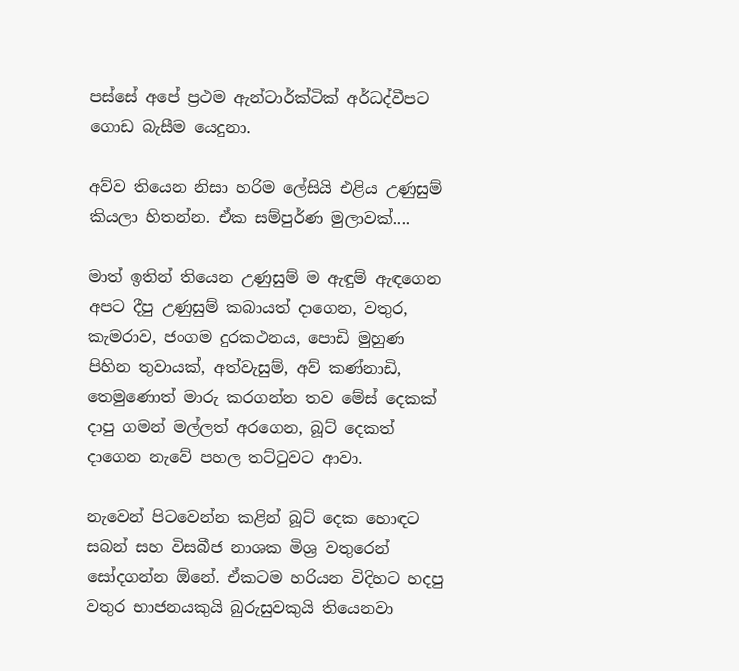පස්සේ අපේ ප්‍රථම ඇන්ටාර්ක්ටික් අර්ධද්වීපට ගොඩ බැසීම යෙදුනා.

අව්ව තියෙන නිසා හරිම ලේසියි එළිය උණුසුම් කියලා හිතන්න. ඒක සම්පුර්ණ මුලාවක්....

මාත් ඉතින් තියෙන උණුසුම් ම ඇඳුම් ඇඳගෙන අපට දීපු උණුසුම් කබායත් දාගෙන, වතුර, කැමරාව, ජංගම දුරකථනය, පොඩි මුහුණ පිහින තුවායක්, අත්වැසුම්, අව් කණ්නාඩි, තෙමුණොත් මාරු කරගන්න තව මේස් දෙකක් දාපු ගමන් මල්ලත් අරගෙන, බූට් දෙකත් දාගෙන නැවේ පහල තට්ටුවට ආවා.

නැවෙන් පිටවෙන්න කළින් බූට් දෙක හොඳට සබන් සහ විසබීජ නාශක මිශ්‍ර වතුරෙන් සෝදගන්න ඕනේ. ඒකටම හරියන විදිහට හදපු වතුර භාජනයකුයි බුරුසුවකුයි තියෙනවා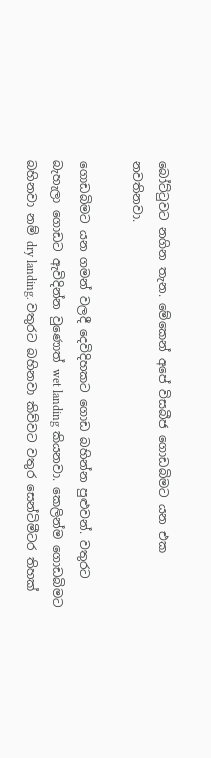බෝට්ටුවට නගින තැන. මේකෙන් අපේ විසබීජ ගොඩබිමට යන එක නවතිනවා.

ගොඩබිමට යන ගමන් වලදී දෙවිදිහකට ගොඩ බහින්න පුළුවන්. වතුරට බැහැලා ගොඩට ඇවිදින්න වුණොත් wet landing කියනවා. කෙලින්ම ගොඩබිමට බහිනවා නම් dry landing. වතුරට බහිනවා කිව්වට වතුර සෙන්ටිමීටර තිහක්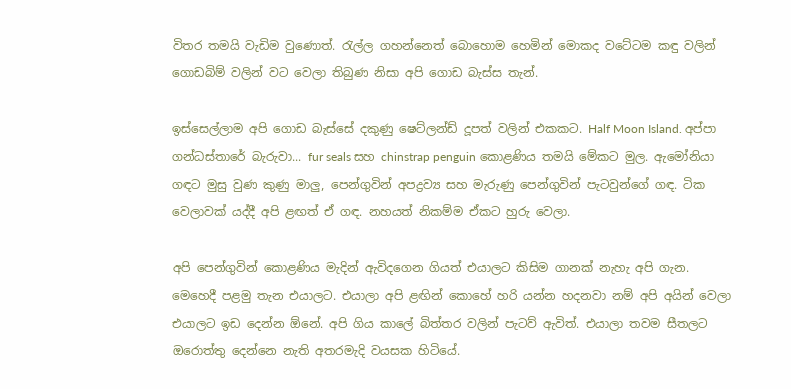විතර තමයි වැඩිම වුණොත්. රැල්ල ගහන්නෙත් බොහොම හෙමින් මොකද වටේටම කඳු වලින් ගොඩබිම් වලින් වට වෙලා තිබුණ නිසා අපි ගොඩ බැස්ස තැන්.

ඉස්සෙල්ලාම අපි ගොඩ බැස්සේ දකුණු ෂෙට්ලන්ඩ් දූපත් වලින් එකකට. Half Moon Island. අප්පා ගන්ධස්තාරේ බැරුවා... fur seals සහ chinstrap penguin කොළණිය තමයි මේකට මුල. ඇමෝනියා ගඳට මුසු වුණ කුණු මාලු, පෙන්ගුවින් අපද්‍රව්‍ය සහ මැරුණු පෙන්ගුවින් පැටවුන්ගේ ගඳ. ටික වෙලාවක් යද්දී අපි ළඟත් ඒ ගඳ. නහයත් නිකම්ම ඒකට හුරු වෙලා.

අපි පෙන්ගුවින් කොළණිය මැදින් ඇවිදගෙන ගියත් එයාලට කිසිම ගානක් නැහැ අපි ගැන. මෙහෙදී පළමු තැන එයාලට. එයාලා අපි ළඟින් කොහේ හරි යන්න හදනවා නම් අපි අයින් වෙලා එයාලට ඉඩ දෙන්න ඕනේ. අපි ගිය කාලේ බිත්තර වලින් පැටව් ඇවිත්. එයාලා තවම සීතලට ඔරොත්තු දෙන්නෙ නැති අතරමැදි වයසක හිටියේ.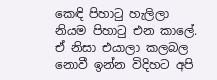කෙඳි පිහාටු හැලිලා නියම පිහාටු එන කාලේ. ඒ නිසා එයාලා කලබල නොවී ඉන්න විදිහට අපි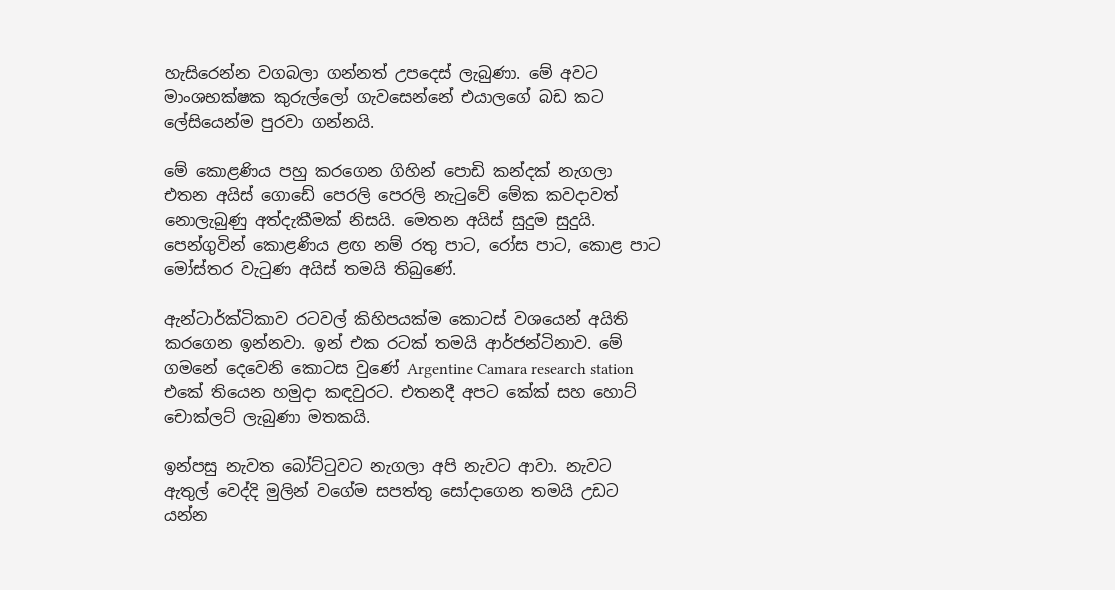හැසිරෙන්න වගබලා ගන්නත් උපදෙස් ලැබුණා. මේ අවට මාංශභක්ෂක කුරුල්ලෝ ගැවසෙන්නේ එයාලගේ බඩ කට ලේසියෙන්ම පුරවා ගන්නයි.

මේ කොළණිය පහු කරගෙන ගිහින් පොඩි කන්දක් නැගලා එතන අයිස් ගොඩේ පෙරලි පෙරලි නැටුවේ මේක කවදාවත් නොලැබුණු අත්දැකීමක් නිසයි. මෙතන අයිස් සුදුම සුදුයි. පෙන්ගුවින් කොළණිය ළඟ නම් රතු පාට, රෝස පාට, කොළ පාට මෝස්තර වැටුණ අයිස් තමයි තිබුණේ.

ඇන්ටාර්ක්ටිකාව රටවල් කිහිපයක්ම කොටස් වශයෙන් අයිති කරගෙන ඉන්නවා. ඉන් එක රටක් තමයි ආර්ජන්ටිනාව. මේ ගමනේ දෙවෙනි කොටස වුණේ Argentine Camara research station එකේ තියෙන හමුදා කඳවුරට. එතනදී අපට කේක් සහ හොට් චොක්ලට් ලැබුණා මතකයි.

ඉන්පසු නැවත බෝට්ටුවට නැගලා අපි නැවට ආවා. නැවට ඇතුල් වෙද්දි මුලින් වගේම සපත්තු සෝදාගෙන තමයි උඩට යන්න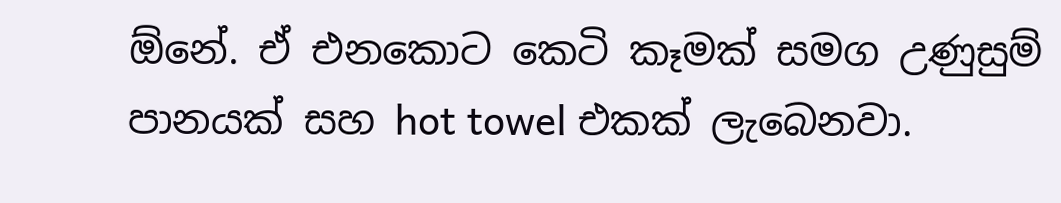ඕනේ. ඒ එනකොට කෙටි කෑමක් සමග උණුසුම් පානයක් සහ hot towel එකක් ලැබෙනවා.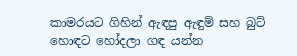කාමරයට ගිහින් ඇඳපු ඇඳුම් සහ බුට් හොඳට හෝදලා ගඳ යන්න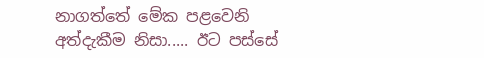නාගත්තේ මේක පළවෙනි අත්දැකීම නිසා..... ඊට පස්සේ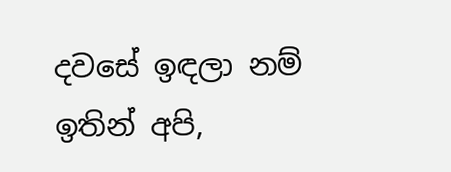දවසේ ඉඳලා නම් ඉතින් අපි,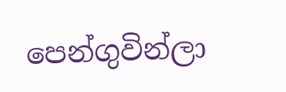පෙන්ගුවින්ලා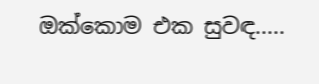ඔක්කොම එක සුවඳ.....